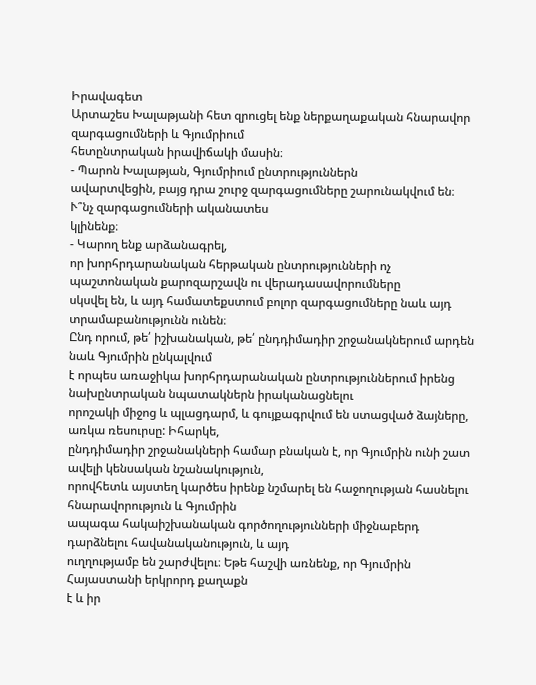Իրավագետ
Արտաշես Խալաթյանի հետ զրուցել ենք ներքաղաքական հնարավոր զարգացումների և Գյումրիում
հետընտրական իրավիճակի մասին։
- Պարոն Խալաթյան, Գյումրիում ընտրություններն
ավարտվեցին, բայց դրա շուրջ զարգացումները շարունակվում են։ Ւ՞նչ զարգացումների ականատես
կլինենք։
- Կարող ենք արձանագրել,
որ խորհրդարանական հերթական ընտրությունների ոչ պաշտոնական քարոզարշավն ու վերադասավորումները
սկսվել են, և այդ համատեքստում բոլոր զարգացումները նաև այդ տրամաբանությունն ունեն։
Ընդ որում, թե՛ իշխանական, թե՛ ընդդիմադիր շրջանակներում արդեն նաև Գյումրին ընկալվում
է որպես առաջիկա խորհրդարանական ընտրություններում իրենց նախընտրական նպատակներն իրականացնելու
որոշակի միջոց և պլացդարմ, և գույքագրվում են ստացված ձայները, առկա ռեսուրսը: Իհարկե,
ընդդիմադիր շրջանակների համար բնական է, որ Գյումրին ունի շատ ավելի կենսական նշանակություն,
որովհետև այստեղ կարծես իրենք նշմարել են հաջողության հասնելու հնարավորություն և Գյումրին
ապագա հակաիշխանական գործողությունների միջնաբերդ դարձնելու հավանականություն, և այդ
ուղղությամբ են շարժվելու։ Եթե հաշվի առնենք, որ Գյումրին Հայաստանի երկրորդ քաղաքն
է և իր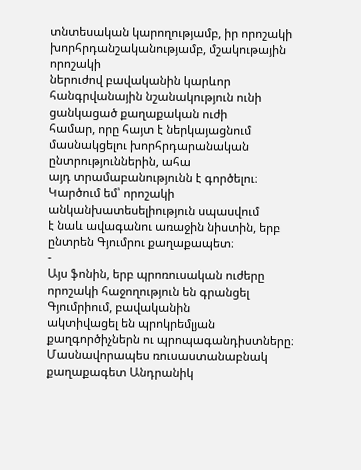տնտեսական կարողությամբ, իր որոշակի խորհրդանշականությամբ, մշակութային որոշակի
ներուժով բավականին կարևոր հանգրվանային նշանակություն ունի ցանկացած քաղաքական ուժի
համար, որը հայտ է ներկայացնում մասնակցելու խորհրդարանական ընտրություններին, ահա
այդ տրամաբանությունն է գործելու։ Կարծում եմ՝ որոշակի անկանխատեսելիություն սպասվում
է նաև ավագանու առաջին նիստին, երբ ընտրեն Գյումրու քաղաքապետ։
-
Այս ֆոնին, երբ պրոռուսական ուժերը որոշակի հաջողություն են գրանցել Գյումրիում, բավականին
ակտիվացել են պրոկրեմլյան քաղգործիչներն ու պրոպագանդիստները։ Մասնավորապես ռուսաստանաբնակ
քաղաքագետ Անդրանիկ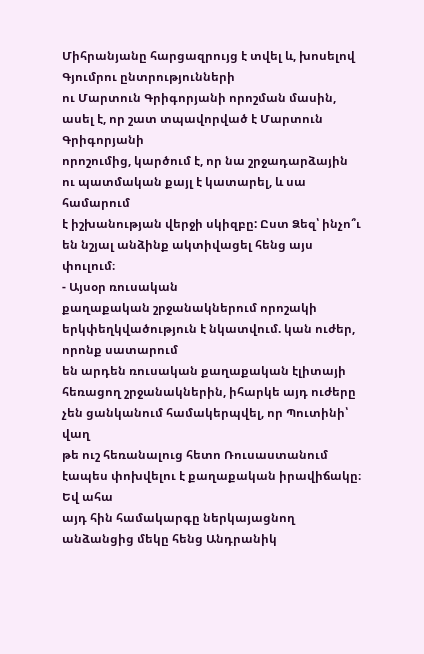Միհրանյանը հարցազրույց է տվել և, խոսելով Գյումրու ընտրությունների
ու Մարտուն Գրիգորյանի որոշման մասին, ասել է, որ շատ տպավորված է Մարտուն Գրիգորյանի
որոշումից, կարծում է, որ նա շրջադարձային ու պատմական քայլ է կատարել, և սա համարում
է իշխանության վերջի սկիզբը: Ըստ Ձեզ՝ ինչո՞ւ են նշյալ անձինք ակտիվացել հենց այս փուլում։
- Այսօր ռուսական
քաղաքական շրջանակներում որոշակի երկփեղկվածություն է նկատվում. կան ուժեր, որոնք սատարում
են արդեն ռուսական քաղաքական էլիտայի հեռացող շրջանակներին, իհարկե այդ ուժերը չեն ցանկանում համակերպվել, որ Պուտինի՝ վաղ
թե ուշ հեռանալուց հետո Ռուսաստանում էապես փոխվելու է քաղաքական իրավիճակը։ Եվ ահա
այդ հին համակարգը ներկայացնող անձանցից մեկը հենց Անդրանիկ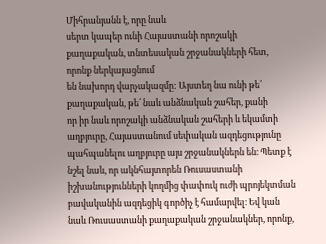Միհրանյանն է, որը նաև
սերտ կապեր ունի Հայաստանի որոշակի քաղաքական, տնտեսական շրջանակների հետ, որոնք ներկայացնում
են նախորդ վարչակազմը: Այստեղ նա ունի թե՛ քաղաքական, թե՛ նաև անձնական շահեր, քանի
որ իր նաև որոշակի անձնական շահերի և եկամտի աղբյուրը, Հայաստանում սեփական ազդեցությունը
պահպանելու աղբյուրը այս շրջանակներն են։ Պետք է նշել նաև, որ ակնհայտորեն Ռուսաստանի
իշխանությունների կողմից փափուկ ուժի պրոյեկտման բավականին ազդեցիկ գործիչ է համարվել։ Եվ կան նաև Ռուսաստանի քաղաքական շրջանակներ, որոնք,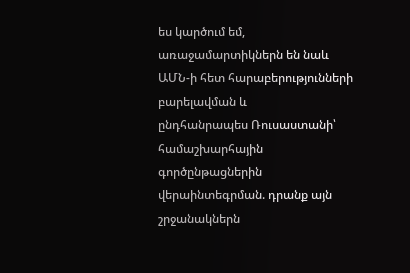ես կարծում եմ, առաջամարտիկներն են նաև ԱՄՆ-ի հետ հարաբերությունների բարելավման և
ընդհանրապես Ռուսաստանի՝ համաշխարհային գործընթացներին վերաինտեգրման. դրանք այն շրջանակներն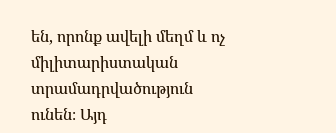են, որոնք ավելի մեղմ և ոչ միլիտարիստական տրամադրվածություն ունեն։ Այդ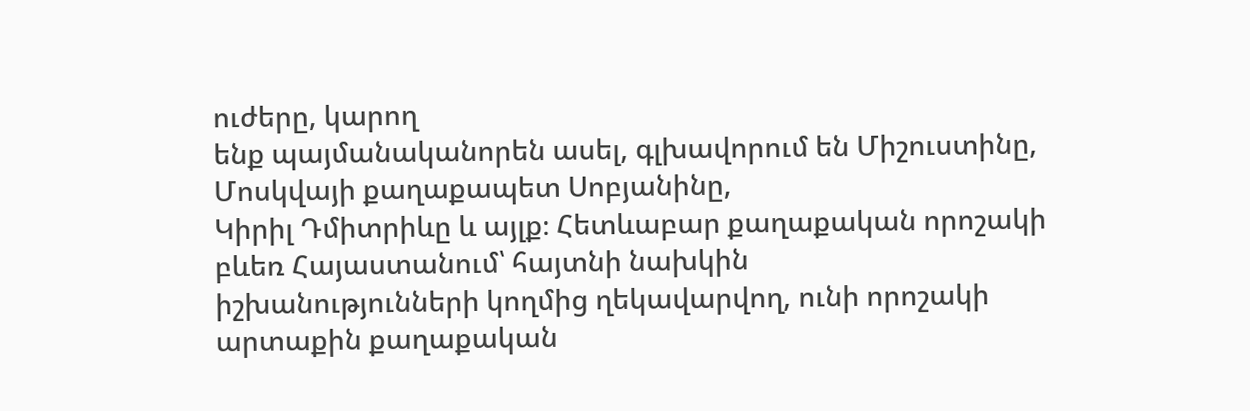ուժերը, կարող
ենք պայմանականորեն ասել, գլխավորում են Միշուստինը, Մոսկվայի քաղաքապետ Սոբյանինը,
Կիրիլ Դմիտրիևը և այլք։ Հետևաբար քաղաքական որոշակի բևեռ Հայաստանում՝ հայտնի նախկին
իշխանությունների կողմից ղեկավարվող, ունի որոշակի արտաքին քաղաքական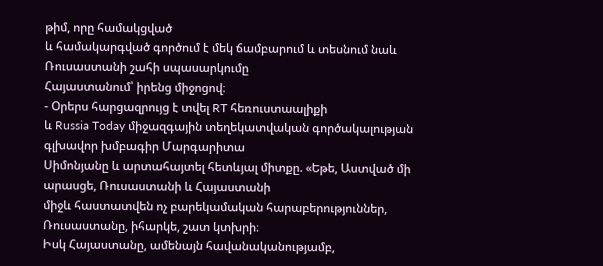թիմ, որը համակցված
և համակարգված գործում է մեկ ճամբարում և տեսնում նաև Ռուսաստանի շահի սպասարկումը
Հայաստանում՝ իրենց միջոցով։
- Օրերս հարցազրույց է տվել RT հեռուստաալիքի
և Russia Today միջազգային տեղեկատվական գործակալության գլխավոր խմբագիր Մարգարիտա
Սիմոնյանը և արտահայտել հետևյալ միտքը. «Եթե, Աստված մի արասցե, Ռուսաստանի և Հայաստանի
միջև հաստատվեն ոչ բարեկամական հարաբերություններ, Ռուսաստանը, իհարկե, շատ կտխրի։
Իսկ Հայաստանը, ամենայն հավանականությամբ,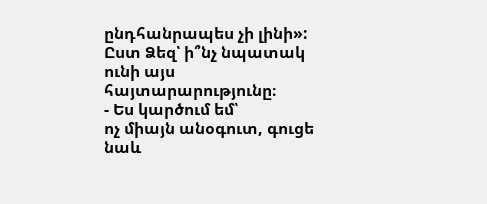ընդհանրապես չի լինի»: Ըստ Ձեզ՝ ի՞նչ նպատակ
ունի այս հայտարարությունը։
- Ես կարծում եմ՝
ոչ միայն անօգուտ, գուցե նաև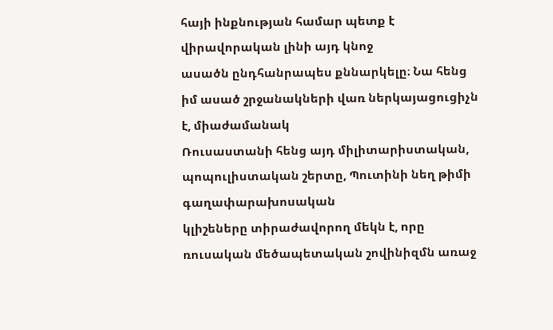հայի ինքնության համար պետք է վիրավորական լինի այդ կնոջ
ասածն ընդհանրապես քննարկելը։ Նա հենց իմ ասած շրջանակների վառ ներկայացուցիչն է, միաժամանակ
Ռուսաստանի հենց այդ միլիտարիստական, պոպուլիստական շերտը, Պուտինի նեղ թիմի գաղափարախոսական
կլիշեները տիրաժավորող մեկն է, որը ռուսական մեծապետական շովինիզմն առաջ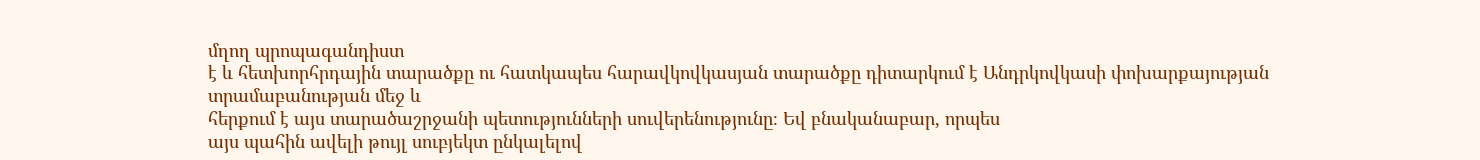մղող պրոպագանդիստ
է և հետխորհրդային տարածքը ու հատկապես հարավկովկասյան տարածքը դիտարկում է Անդրկովկասի փոխարքայության տրամաբանության մեջ և
հերքում է այս տարածաշրջանի պետությունների սուվերենությունը։ Եվ բնականաբար, որպես
այս պահին ավելի թույլ սուբյեկտ ընկալելով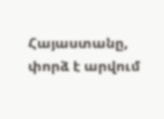Հայաստանը, փորձ է արվում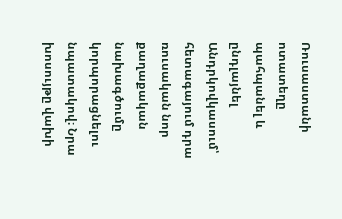Ռուսաստանի ոտատեղը
պահպանել և ընդլայնել Անդրկովկասում՝ հետագայում դրա ռուսական նոր քաղաքական նախագծումը
կորպորացնելու նպատակով։ Նրա խոսույթը վախի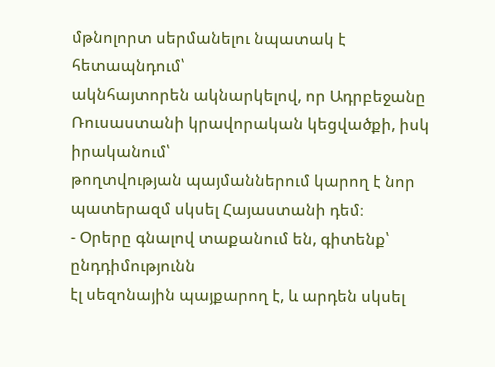մթնոլորտ սերմանելու նպատակ է հետապնդում՝
ակնհայտորեն ակնարկելով, որ Ադրբեջանը Ռուսաստանի կրավորական կեցվածքի, իսկ իրականում՝
թողտվության պայմաններում կարող է նոր պատերազմ սկսել Հայաստանի դեմ։
- Օրերը գնալով տաքանում են, գիտենք՝ ընդդիմությունն
էլ սեզոնային պայքարող է, և արդեն սկսել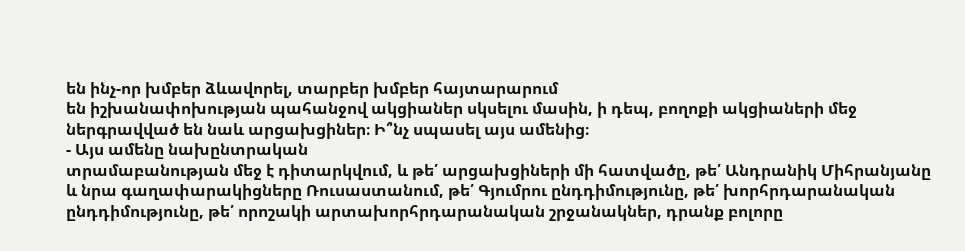են ինչ-որ խմբեր ձևավորել, տարբեր խմբեր հայտարարում
են իշխանափոխության պահանջով ակցիաներ սկսելու մասին, ի դեպ, բողոքի ակցիաների մեջ
ներգրավված են նաև արցախցիներ։ Ի՞նչ սպասել այս ամենից։
- Այս ամենը նախընտրական
տրամաբանության մեջ է դիտարկվում, և թե՛ արցախցիների մի հատվածը, թե՛ Անդրանիկ Միհրանյանը
և նրա գաղափարակիցները Ռուսաստանում, թե՛ Գյումրու ընդդիմությունը, թե՛ խորհրդարանական
ընդդիմությունը, թե՛ որոշակի արտախորհրդարանական շրջանակներ, դրանք բոլորը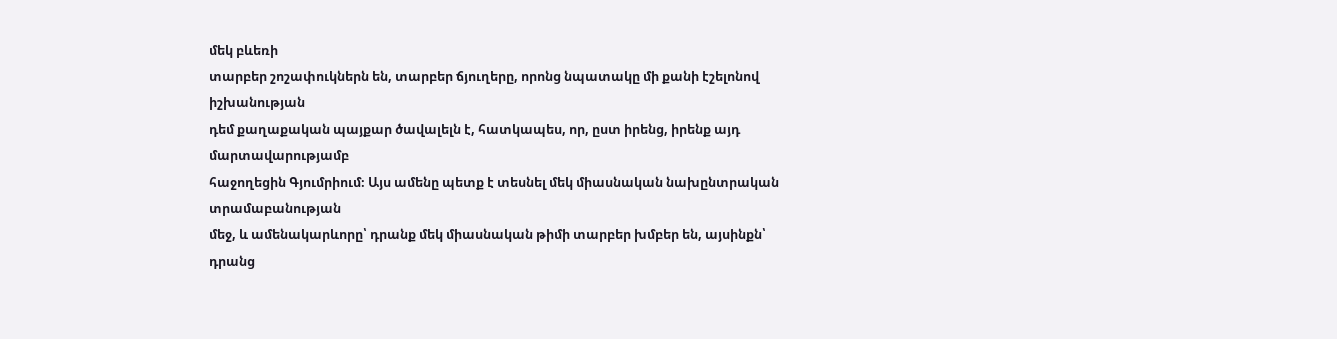մեկ բևեռի
տարբեր շոշափուկներն են, տարբեր ճյուղերը, որոնց նպատակը մի քանի էշելոնով իշխանության
դեմ քաղաքական պայքար ծավալելն է, հատկապես, որ, ըստ իրենց, իրենք այդ մարտավարությամբ
հաջողեցին Գյումրիում։ Այս ամենը պետք է տեսնել մեկ միասնական նախընտրական տրամաբանության
մեջ, և ամենակարևորը՝ դրանք մեկ միասնական թիմի տարբեր խմբեր են, այսինքն՝ դրանց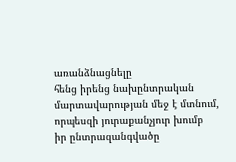առանձնացնելը
հենց իրենց նախընտրական մարտավարության մեջ է մտնում, որպեսզի յուրաքանչյուր խումբ
իր ընտրազանգվածը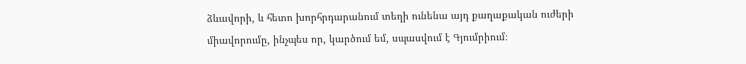ձևավորի, և հետո խորհրդարանում տեղի ունենա այդ քաղաքական ուժերի
միավորումը, ինչպես որ, կարծում եմ, սպասվում է Գյումրիում։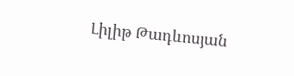Լիլիթ Թադևոսյան